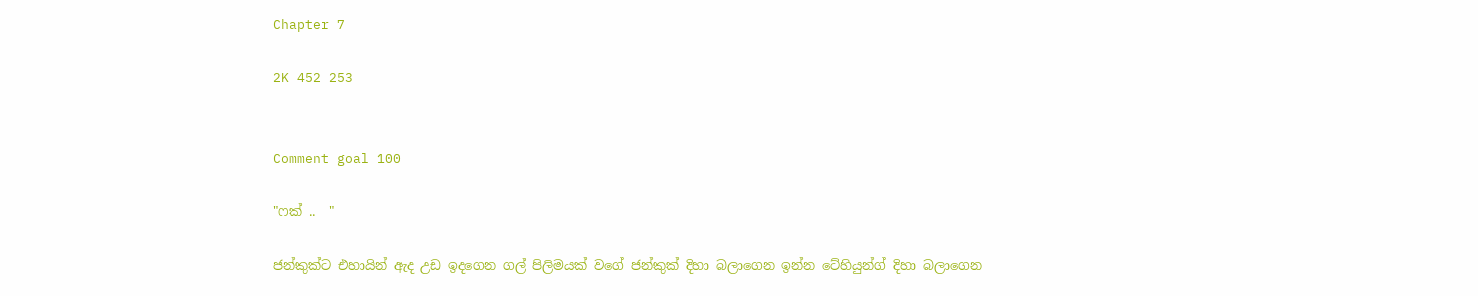Chapter 7

2K 452 253


Comment goal 100

"ෆක් ..  "

ජන්කුක්ට එහායින් ඇද උඩ ඉදගෙන ගල් පිලිමයක් වගේ ජන්කුක් දිහා බලාගෙන ඉන්න ටේහියුන්ග් දිහා බලාගෙන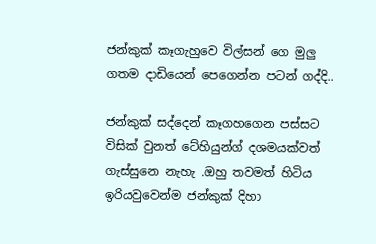ජන්කුක් කෑගැහුවෙ විල්සන් ගෙ මුලු ගතම දාඩියෙන් පෙගෙන්න පටන් ගද්දි..

ජන්කුක් සද්දෙන් කෑගහගෙන පස්සට විසික් වුනත් ටේහියුන්ග් දශමයක්වත් ගැස්සුනෙ නැහැ .ඔහු තවමත් හිටිය ඉරියවුවෙන්ම ජන්කුක් දිහා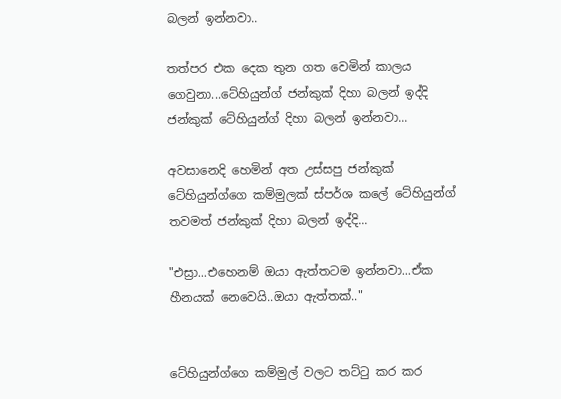බලන් ඉන්නවා..

තත්පර එක දෙක තුන ගත වෙමින් කාලය ගෙවුනා...ටේහියුන්ග් ජන්කුක් දිහා බලන් ඉද්දි  ජන්කුක් ටේහියුන්ග් දිහා බලන් ඉන්නවා...

අවසානෙදි හෙමින් අත උස්සපු ජන්කුක් ටේහියුන්ග්ගෙ කම්මුලක් ස්පර්ශ කලේ ටේහියුන්ග් තවමත් ජන්කුක් දිහා බලන් ඉද්දි...

"එස්‍රා...එහෙනම් ඔයා ඇත්තටම ඉන්නවා...ඒක හීනයක් නෙවෙයි..ඔයා ඇත්තක්.."


ටේහියුන්ග්ගෙ කම්මුල් වලට තට්ටු කර කර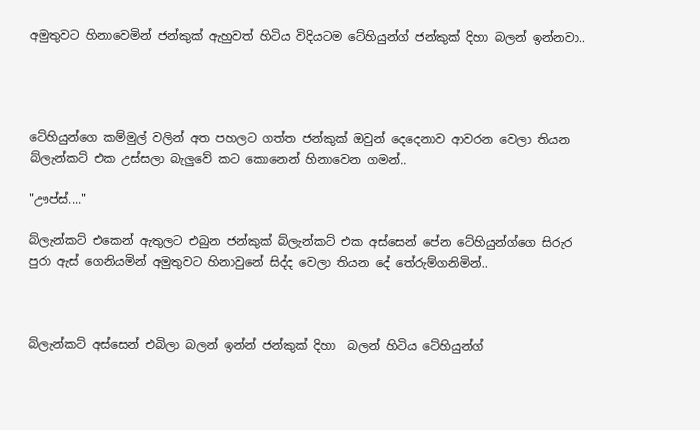අමුතුවට හිනාවෙමින් ජන්කුක් ඇහුවත් හිටිය විදියටම ටේහියුන්ග් ජන්කුක් දිහා බලන් ඉන්නවා..




ටේහියුන්ගෙ කම්මුල් වලින් අත පහලට ගත්ත ජන්කුක් ඔවුන් දෙදෙනාව ආවරන වෙලා තියන බ්ලැන්කට් එක උස්සලා බැලුවේ කට කොනෙන් හිනාවෙන ගමන්..

"ඌප්ස්...."

බ්ලැන්කට් එකෙන් ඇතුලට එබුන ජන්කුක් බ්ලැන්කට් එක අස්සෙන් පේන ටේහියුන්ග්ගෙ සිරුර පුරා ඇස් ගෙනියමින් අමුතුවට හිනාවුනේ සිද්ද වෙලා තියන දේ තේරුම්ගනිමින්..



බ්ලැන්කට් අස්සෙන් එබිලා බලන් ඉන්න් ජන්කුක් දිහා  බලන් හිටිය ටේහියුන්ග්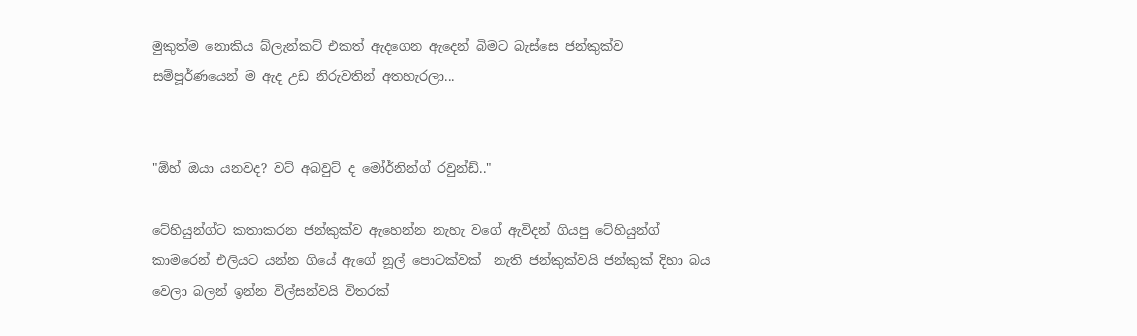මුකුත්ම නොකිය බ්ලැන්කට් එකත් ඇදගෙන ඇදෙන් බිමට බැස්සෙ ජන්කුක්ව සම්පූර්ණයෙන් ම ඇද උඩ නිරුවතින් අතහැරලා...


"ඕහ් ඔයා යනවද? වට් අබවුට් ද මෝර්නින්ග් රවුන්ඩ්.."

ටේහියුන්ග්ට කතාකරන ජන්කුක්ව ඇහෙන්න නැහැ වගේ ඇවිදන් ගියපු ටේහියුන්ග් කාමරෙන් එලියට යන්න ගියේ ඇගේ නූල් පොටක්වක්  නැති ජන්කුක්වයි ජන්කුක් දිහා බය වෙලා බලන් ඉන්න විල්සන්වයි විතරක්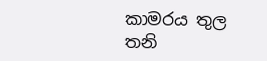කාමරය තුල තනි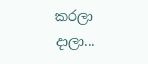කරලා දාලා...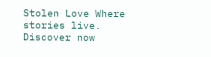Stolen Love Where stories live. Discover now